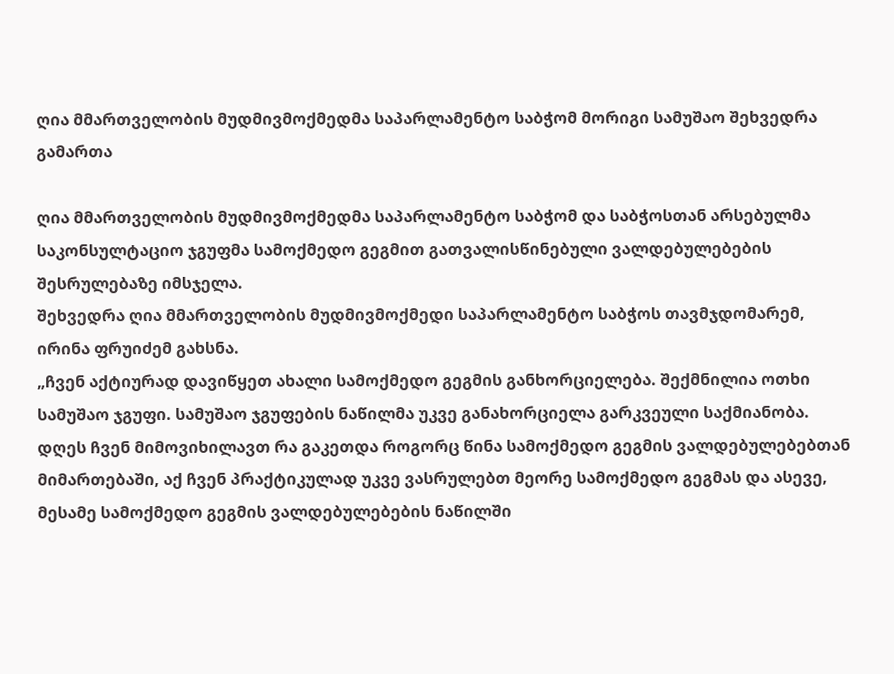ღია მმართველობის მუდმივმოქმედმა საპარლამენტო საბჭომ მორიგი სამუშაო შეხვედრა გამართა

ღია მმართველობის მუდმივმოქმედმა საპარლამენტო საბჭომ და საბჭოსთან არსებულმა საკონსულტაციო ჯგუფმა სამოქმედო გეგმით გათვალისწინებული ვალდებულებების შესრულებაზე იმსჯელა.
შეხვედრა ღია მმართველობის მუდმივმოქმედი საპარლამენტო საბჭოს თავმჯდომარემ, ირინა ფრუიძემ გახსნა.
„ჩვენ აქტიურად დავიწყეთ ახალი სამოქმედო გეგმის განხორციელება. შექმნილია ოთხი სამუშაო ჯგუფი. სამუშაო ჯგუფების ნაწილმა უკვე განახორციელა გარკვეული საქმიანობა. დღეს ჩვენ მიმოვიხილავთ რა გაკეთდა როგორც წინა სამოქმედო გეგმის ვალდებულებებთან მიმართებაში, აქ ჩვენ პრაქტიკულად უკვე ვასრულებთ მეორე სამოქმედო გეგმას და ასევე, მესამე სამოქმედო გეგმის ვალდებულებების ნაწილში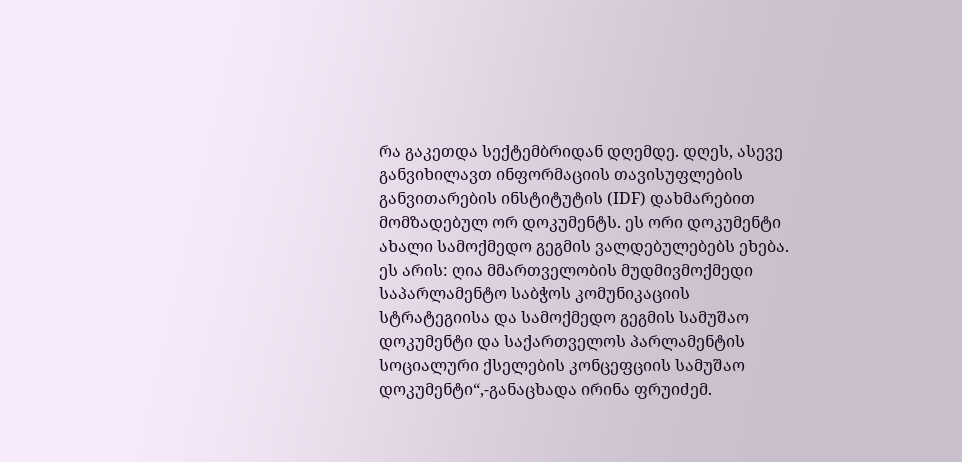რა გაკეთდა სექტემბრიდან დღემდე. დღეს, ასევე განვიხილავთ ინფორმაციის თავისუფლების განვითარების ინსტიტუტის (IDF) დახმარებით მომზადებულ ორ დოკუმენტს. ეს ორი დოკუმენტი ახალი სამოქმედო გეგმის ვალდებულებებს ეხება. ეს არის: ღია მმართველობის მუდმივმოქმედი საპარლამენტო საბჭოს კომუნიკაციის სტრატეგიისა და სამოქმედო გეგმის სამუშაო დოკუმენტი და საქართველოს პარლამენტის სოციალური ქსელების კონცეფციის სამუშაო დოკუმენტი“,-განაცხადა ირინა ფრუიძემ.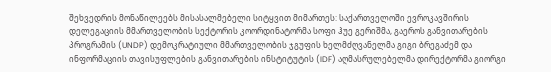შეხვედრის მონაწილეებს მისასალმებელი სიტყვით მიმართეს: საქართველოში ევროკავშირის დელეგაციის მმართველობის სექტორის კოორდინატორმა სოფი ჰუე გერიშმა, გაეროს განვითარების პროგრამის (UNDP) დემოკრატიული მმართველობის ჯგუფის ხელმძღვანელმა გიგი ბრეგაძემ და ინფორმაციის თავისუფლების განვითარების ინსტიტუტის (IDF) აღმასრულებელმა დირექტორმა გიორგი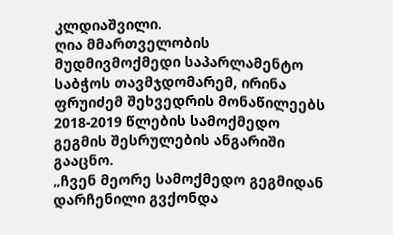კლდიაშვილი.
ღია მმართველობის მუდმივმოქმედი საპარლამენტო საბჭოს თავმჯდომარემ, ირინა ფრუიძემ შეხვედრის მონაწილეებს 2018-2019 წლების სამოქმედო გეგმის შესრულების ანგარიში გააცნო.
„ჩვენ მეორე სამოქმედო გეგმიდან დარჩენილი გვქონდა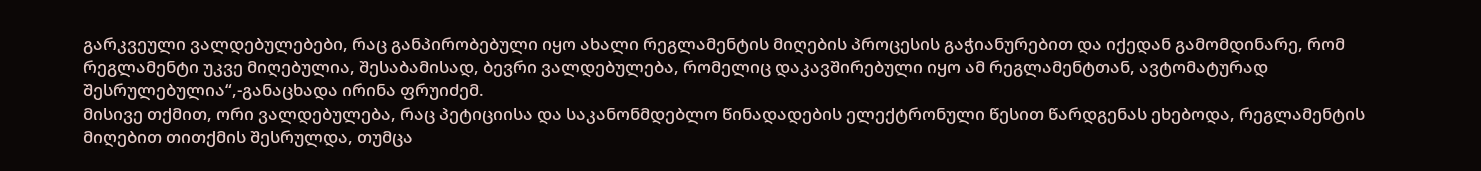გარკვეული ვალდებულებები, რაც განპირობებული იყო ახალი რეგლამენტის მიღების პროცესის გაჭიანურებით და იქედან გამომდინარე, რომ რეგლამენტი უკვე მიღებულია, შესაბამისად, ბევრი ვალდებულება, რომელიც დაკავშირებული იყო ამ რეგლამენტთან, ავტომატურად შესრულებულია“,-განაცხადა ირინა ფრუიძემ.
მისივე თქმით, ორი ვალდებულება, რაც პეტიციისა და საკანონმდებლო წინადადების ელექტრონული წესით წარდგენას ეხებოდა, რეგლამენტის მიღებით თითქმის შესრულდა, თუმცა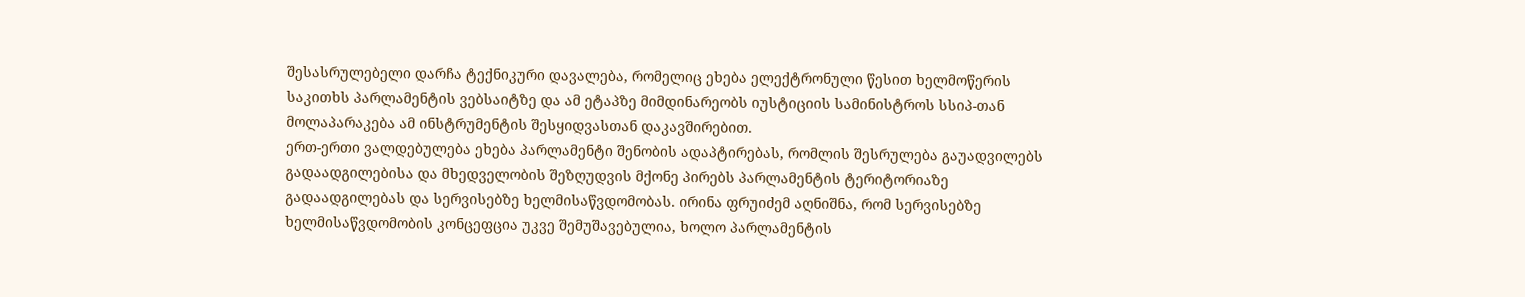შესასრულებელი დარჩა ტექნიკური დავალება, რომელიც ეხება ელექტრონული წესით ხელმოწერის საკითხს პარლამენტის ვებსაიტზე და ამ ეტაპზე მიმდინარეობს იუსტიციის სამინისტროს სსიპ-თან მოლაპარაკება ამ ინსტრუმენტის შესყიდვასთან დაკავშირებით.
ერთ-ერთი ვალდებულება ეხება პარლამენტი შენობის ადაპტირებას, რომლის შესრულება გაუადვილებს გადაადგილებისა და მხედველობის შეზღუდვის მქონე პირებს პარლამენტის ტერიტორიაზე გადაადგილებას და სერვისებზე ხელმისაწვდომობას. ირინა ფრუიძემ აღნიშნა, რომ სერვისებზე ხელმისაწვდომობის კონცეფცია უკვე შემუშავებულია, ხოლო პარლამენტის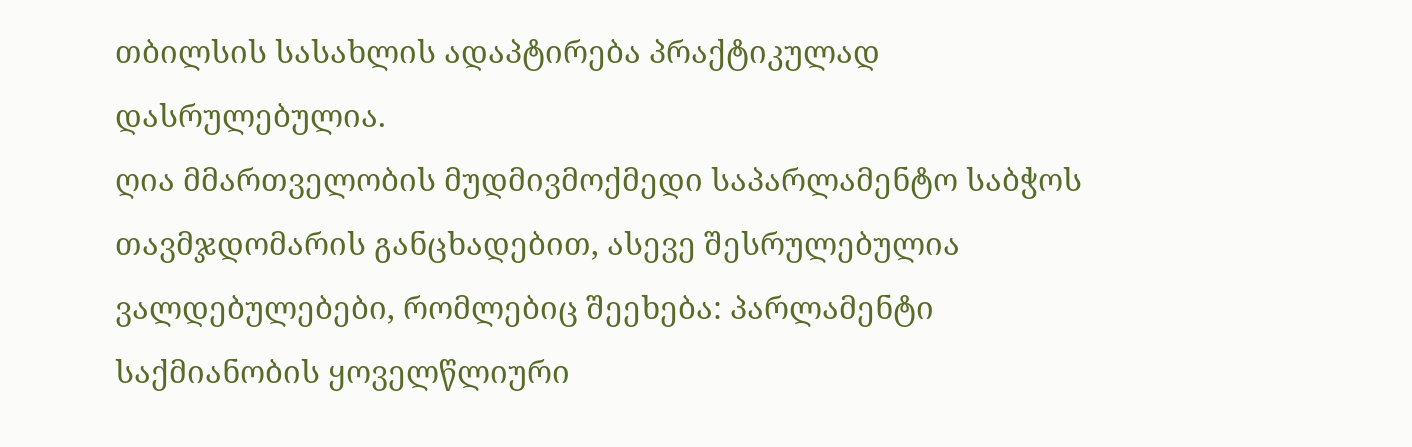თბილსის სასახლის ადაპტირება პრაქტიკულად დასრულებულია.
ღია მმართველობის მუდმივმოქმედი საპარლამენტო საბჭოს თავმჯდომარის განცხადებით, ასევე შესრულებულია ვალდებულებები, რომლებიც შეეხება: პარლამენტი საქმიანობის ყოველწლიური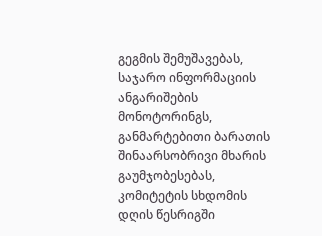გეგმის შემუშავებას, საჯარო ინფორმაციის ანგარიშების მონოტორინგს, განმარტებითი ბარათის შინაარსობრივი მხარის გაუმჯობესებას, კომიტეტის სხდომის დღის წესრიგში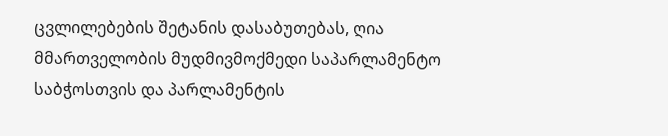ცვლილებების შეტანის დასაბუთებას, ღია მმართველობის მუდმივმოქმედი საპარლამენტო საბჭოსთვის და პარლამენტის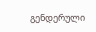გენდერული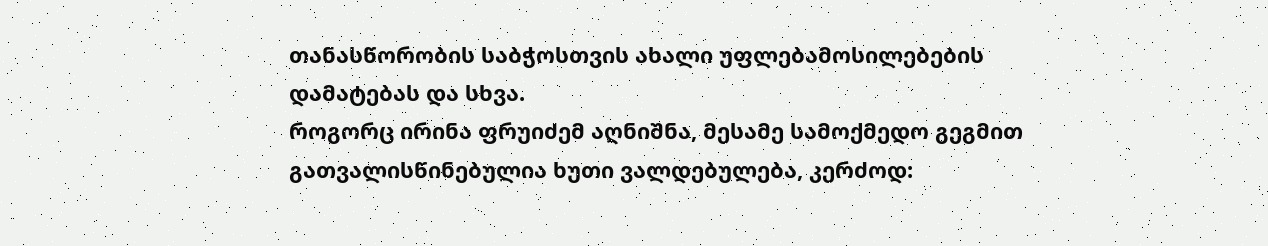თანასწორობის საბჭოსთვის ახალი უფლებამოსილებების დამატებას და სხვა.
როგორც ირინა ფრუიძემ აღნიშნა, მესამე სამოქმედო გეგმით გათვალისწინებულია ხუთი ვალდებულება, კერძოდ: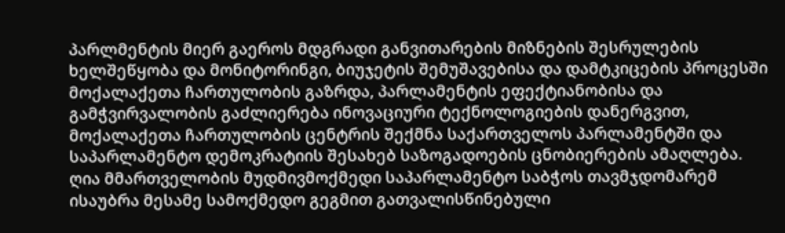პარლმენტის მიერ გაეროს მდგრადი განვითარების მიზნების შესრულების ხელშეწყობა და მონიტორინგი, ბიუჯეტის შემუშავებისა და დამტკიცების პროცესში მოქალაქეთა ჩართულობის გაზრდა, პარლამენტის ეფექტიანობისა და გამჭვირვალობის გაძლიერება ინოვაციური ტექნოლოგიების დანერგვით, მოქალაქეთა ჩართულობის ცენტრის შექმნა საქართველოს პარლამენტში და საპარლამენტო დემოკრატიის შესახებ საზოგადოების ცნობიერების ამაღლება.
ღია მმართველობის მუდმივმოქმედი საპარლამენტო საბჭოს თავმჯდომარემ ისაუბრა მესამე სამოქმედო გეგმით გათვალისწინებული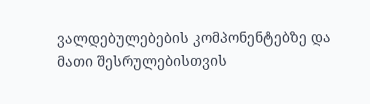ვალდებულებების კომპონენტებზე და მათი შესრულებისთვის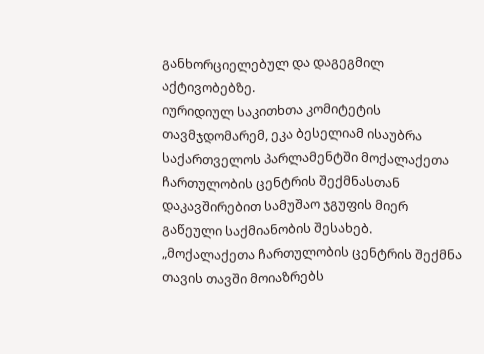განხორციელებულ და დაგეგმილ აქტივობებზე.
იურიდიულ საკითხთა კომიტეტის თავმჯდომარემ, ეკა ბესელიამ ისაუბრა საქართველოს პარლამენტში მოქალაქეთა ჩართულობის ცენტრის შექმნასთან დაკავშირებით სამუშაო ჯგუფის მიერ გაწეული საქმიანობის შესახებ.
„მოქალაქეთა ჩართულობის ცენტრის შექმნა თავის თავში მოიაზრებს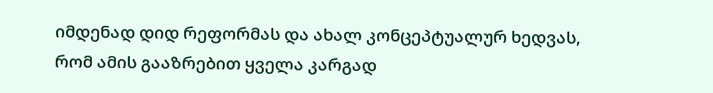იმდენად დიდ რეფორმას და ახალ კონცეპტუალურ ხედვას, რომ ამის გააზრებით ყველა კარგად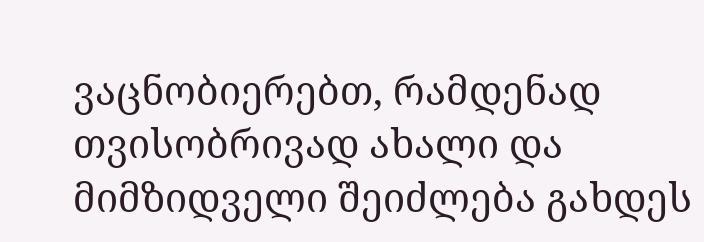ვაცნობიერებთ, რამდენად თვისობრივად ახალი და მიმზიდველი შეიძლება გახდეს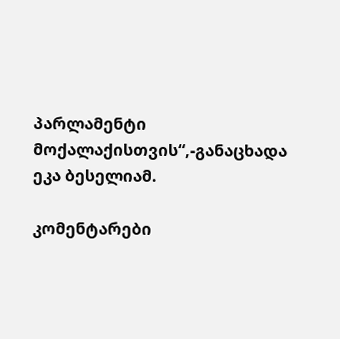პარლამენტი მოქალაქისთვის“,-განაცხადა ეკა ბესელიამ.

კომენტარები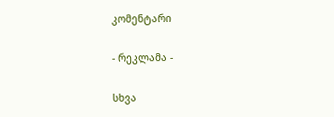კომენტარი

- რეკლამა -

სხვა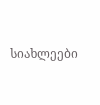სიახლეები